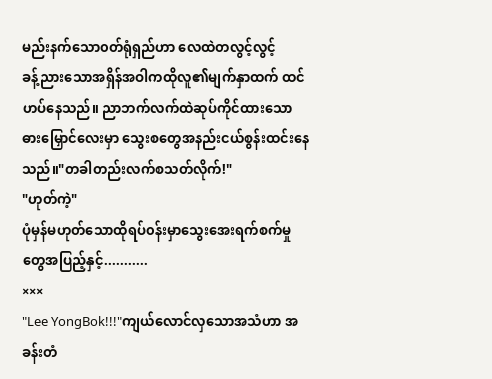မည်းနက်သော၀တ်ရုံရှည်ဟာ လေထဲတလွင့်လွင့်
ခန့်ညားသောအရှိန်အဝါကထိုလူ၏မျက်နှာထက် ထင်ဟပ်နေသည်။ ညာဘက်လက်ထဲဆုပ်ကိုင်ထားသော ဓားမြှောင်လေးမှာ သွေးစတွေအနည်းငယ်စွန်းထင်းနေသည်။"တခါတည်းလက်စသတ်လိုက်!"
"ဟုတ်ကဲ့"
ပုံမှန်မဟုတ်သောထိုရပ်၀န်းမှာသွေးအေးရက်စက်မှုတွေအပြည့်နှင့်...........
×××
"Lee YongBok!!!"ကျယ်လောင်လှသောအသံဟာ အခန်းတံ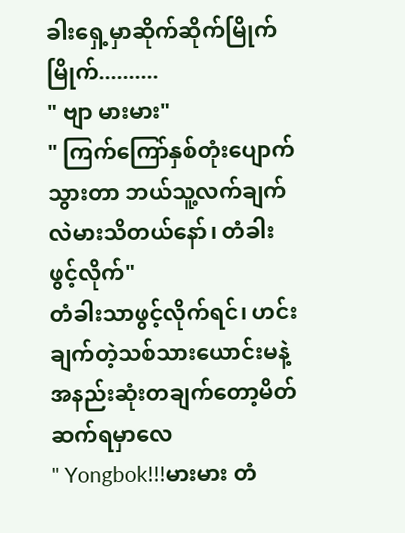ခါးရှေ့မှာဆိုက်ဆိုက်မြိုက်မြိုက်..........
" ဗျာ မားမား"
" ကြက်ကြော်နှစ်တုံးပျောက်သွားတာ ဘယ်သူ့လက်ချက်လဲမားသိတယ်နော်၊ တံခါးဖွင့်လိုက်"
တံခါးသာဖွင့်လိုက်ရင်၊ ဟင်းချက်တဲ့သစ်သားယောင်းမနဲ့အနည်းဆုံးတချက်တော့မိတ်ဆက်ရမှာလေ
" Yongbok!!!မားမား တံ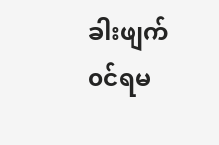ခါးဖျက်၀င်ရမ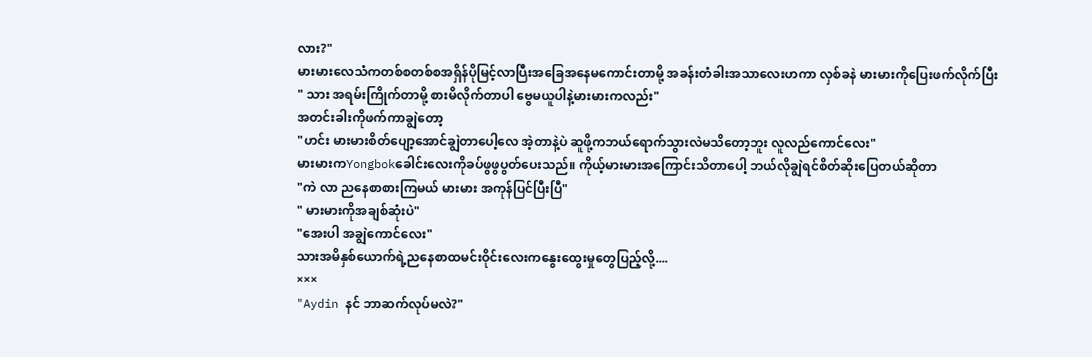လား?"
မားမားလေသံကတစ်စတစ်စအရှိန်ပိုမြင့်လာပြီးအခြေအနေမကောင်းတာမို့ အခန်းတံခါးအသာလေးဟကာ လှစ်ခနဲ မားမားကိုပြေးဖက်လိုက်ပြီး
" သား အရမ်းကြိုက်တာမို့ စားမိလိုက်တာပါ ဗွေမယူပါနဲ့မားမားကလည်း"
အတင်းခါးကိုဖက်ကာချွဲတော့
"ဟင်း မားမားစိတ်ပျော့အောင်ချွဲတာပေါ့လေ အဲ့တာနဲ့ပဲ ဆူဖို့ကဘယ်ရောက်သွားလဲမသိတော့ဘူး လူလည်ကောင်လေး"
မားမားကYongbokခေါင်းလေးကိုခပ်ဖွဖွပွတ်ပေးသည်။ ကိုယ့်မားမားအကြောင်းသိတာပေါ့ ဘယ်လိုချွဲရင်စိတ်ဆိုးပြေတယ်ဆိုတာ
"ကဲ လာ ညနေစာစားကြမယ် မားမား အကုန်ပြင်ပြီးပြီ"
" မားမားကိုအချစ်ဆုံးပဲ"
"အေးပါ အချွဲကောင်လေး"
သားအမိနှစ်ယောက်ရဲ့ညနေစာထမင်းဝိုင်းလေးကနွေးထွေးမှုတွေပြည့်လို့....
×××
"Aydin နင် ဘာဆက်လုပ်မလဲ?"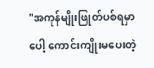"အကုန်မျိုးဖြုတ်ပစ်ရမှာပေါ့ ကောင်းကျိုးမပေးတဲ့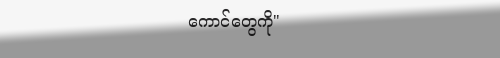ကောင်တွေကို"